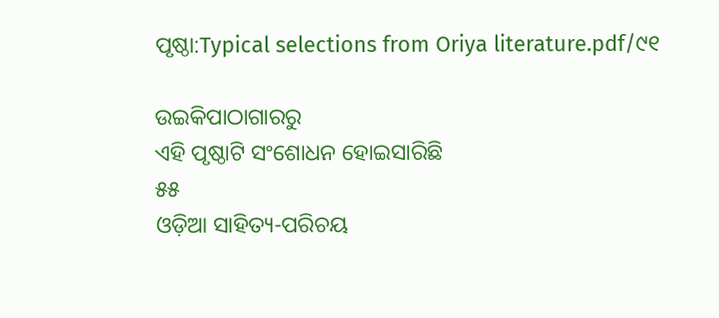ପୃଷ୍ଠା:Typical selections from Oriya literature.pdf/୯୧

ଉଇକିପାଠାଗାର‌ରୁ
ଏହି ପୃଷ୍ଠାଟି ସଂଶୋଧନ ହୋଇସାରିଛି
୫୫
ଓଡ଼ିଆ ସାହିତ୍ୟ-ପରିଚୟ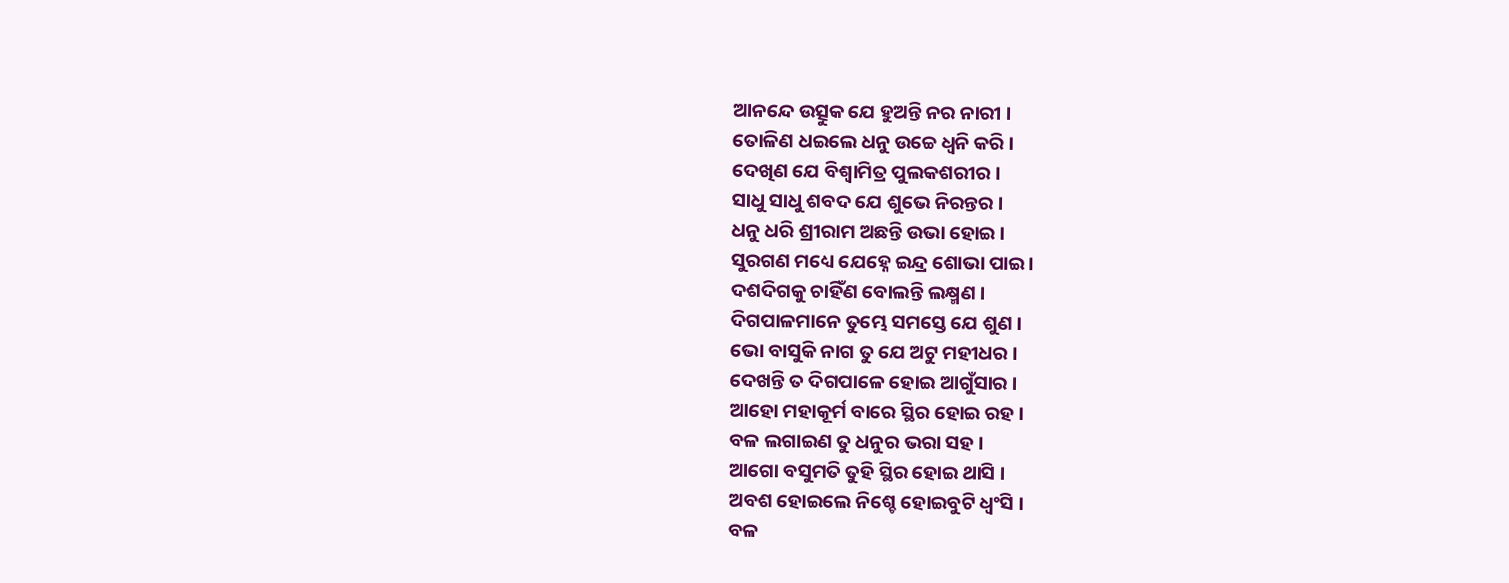ଆନନ୍ଦେ ଉତ୍ସୁକ ଯେ ହୁଅନ୍ତି ନର ନାରୀ ।
ତୋଳିଣ ଧଇଲେ ଧନୁ ଉଚ୍ଚେ ଧ୍ୱନି କରି ।
ଦେଖିଣ ଯେ ବିଶ୍ୱାମିତ୍ର ପୁଲକଶରୀର ।
ସାଧୁ ସାଧୁ ଶବଦ ଯେ ଶୁଭେ ନିରନ୍ତର ।
ଧନୁ ଧରି ଶ୍ରୀରାମ ଅଛନ୍ତି ଉଭା ହୋଇ ।
ସୁରଗଣ ମଧ୍ୟେ ଯେହ୍ନେ ଇନ୍ଦ୍ର ଶୋଭା ପାଇ ।
ଦଶଦିଗକୁ ଚାହିଁଣ ବୋଲନ୍ତି ଲକ୍ଷ୍ମଣ ।
ଦିଗପାଳମାନେ ତୁମ୍ଭେ ସମସ୍ତେ ଯେ ଶୁଣ ।
ଭୋ ବାସୁକି ନାଗ ତୁ ଯେ ଅଟୁ ମହୀଧର ।
ଦେଖନ୍ତି ତ ଦିଗପାଳେ ହୋଇ ଆଗୁଁସାର ।
ଆହୋ ମହାକୂର୍ମ ବାରେ ସ୍ଥିର ହୋଇ ରହ ।
ବଳ ଲଗାଇଣ ତୁ ଧନୁର ଭରା ସ‌ହ ।
ଆଗୋ ବସୁମତି ତୁହି ସ୍ଥିର ହୋଇ ଥାସି ।
ଅବଶ ହୋଇଲେ ନିଶ୍ଚେ ହୋଇବୁଟି ଧ୍ୱଂସି ।
ବଳ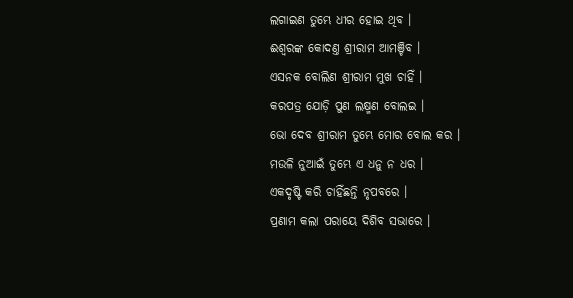ଲଗାଇଣ ତୁମ୍ଭେ ଧୀର ହୋଇ ଥିବ ।
ଈଶ୍ୱରଙ୍କ କୋଦଣ୍ତ ଶ୍ରୀରାମ ଆମଞ୍ଚିବ ।
ଏସନ‌କ ବୋଲିଣ ଶ୍ରୀରାମ ମୁଖ ଚାହିଁ ।
କରପତ୍ର ଯୋଡ଼ି ପୁଣ ଲକ୍ଷ୍ମଣ ବୋଲଇ ।
ଭୋ ଦେବ ଶ୍ରୀରାମ ତୁମ୍ଭେ ମୋର ବୋଲ କର ।
ମଉଳି ନୁଆଇଁ ତୁମ୍ଭେ ଏ ଧନୁ ନ ଧର ।
ଏକଦୃଷ୍ଟି କରି ଚାହିଁଛନ୍ତି ନୃପବରେ ।
ପ୍ରଣାମ କଲା ପରାୟେ ଦିଶିବ ସଭାରେ ।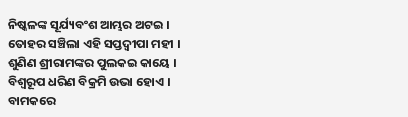ନିଷ୍କଳଙ୍କ ସୂର୍ଯ୍ୟବଂଶ ଆମ୍ଭର ଅଟଇ ।
ତୋହର ସଞ୍ଚିଲା ଏହି ସପ୍ତଦ୍ୱୀପା ମହୀ ।
ଶୁଣିଣ ଶ୍ରୀରାମଙ୍କର ପୁଲ‌କଇ କାୟେ ।
ବିଶ୍ୱରୂପ ଧରିଣ ବିକ୍ରମି ଉଭା ହୋଏ ।
ବାମକରେ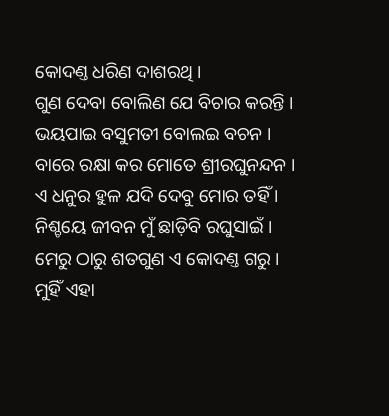କୋଦଣ୍ତ ଧରିଣ ଦାଶରଥି ।
ଗୁଣ ଦେବା ବୋଲିଣ ଯେ ବିଚାର କରନ୍ତି ।
ଭୟପାଇ ବସୁମତୀ ବୋଲଇ ବଚନ ।
ବାରେ ରକ୍ଷା କର ମୋତେ ଶ୍ରୀରଘୁନନ୍ଦନ ।
ଏ ଧନୁର ହୁଳ ଯଦି ଦେବୁ ମୋର ତ‌ହିଁ ।
ନିଶ୍ଚୟେ ଜୀବନ ମୁଁ ଛାଡ଼ିବି ରଘୁସାଇଁ ।
ମେରୁ ଠାରୁ ଶତଗୁଣ ଏ କୋଦଣ୍ତ ଗରୁ ।
ମୁହିଁ ଏହା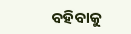ବ‌ହିବାକୁ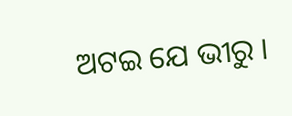ଅଟଇ ଯେ ଭୀରୁ ।